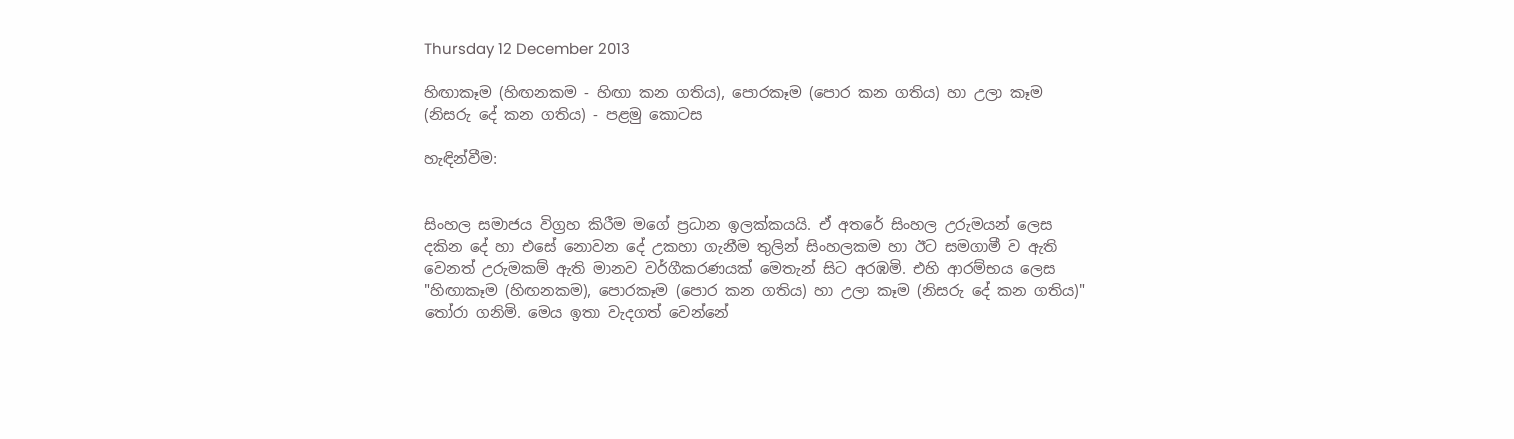Thursday 12 December 2013

හිඟාකෑම (හිඟනකම - හිඟා කන ගතිය), පොරකෑම (පොර කන ගතිය) හා උලා කෑම (නිසරු දේ කන ගතිය) - පළමු කොටස

හැඳින්වීම:


සිංහල සමාජය විග්‍රහ කිරීම මගේ ප්‍රධාන ඉලක්කයයි. ඒ අතරේ සිංහල උරුමයන් ලෙස දකින දේ හා එසේ නොවන දේ උකහා ගැනීම තුලින් සිංහලකම හා ඊට සමගාමී ව ඇති වෙනත් උරුමකම් ඇති මානව වර්ගීකරණයක් මෙතැන් සිට අරඹමි. එහි ආරම්භය ලෙස "හිඟාකෑම (හිඟනකම), පොරකෑම (පොර කන ගතිය) හා උලා කෑම (නිසරු දේ කන ගතිය)" තෝරා ගනිමි. මෙය ඉතා වැදගත් වෙන්නේ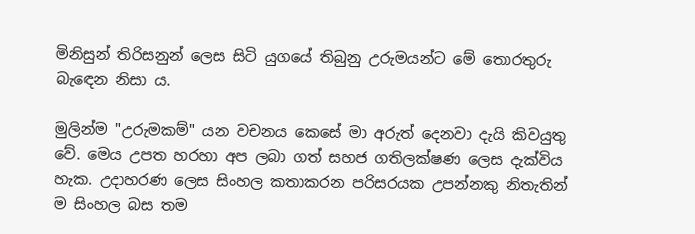මිනිසුන් තිරිසනුන් ලෙස සිටි යුගයේ තිබුනු උරුමයන්ට මේ තොරතුරු බැඳෙන නිසා ය.

මුලින්ම "උරුමකම්" යන වචනය කෙසේ මා අරුත් දෙනවා දැයි කිවයුතු වේ. මෙය උපත හරහා අප ලබා ගත් සහජ ගතිලක්ෂණ ලෙස දැක්විය හැක. උදාහරණ ලෙස සිංහල කතාකරන පරිසරයක උපන්නකු නිතැතින් ම සිංහල බස තම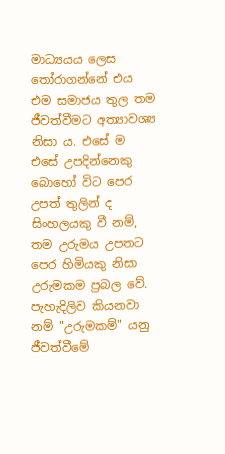මාධ්‍යයය ලෙස තෝරාගන්නේ එය එම සමාජය තුල තම ජීවත්වීමට අත්‍යාවශ්‍ය නිසා ය. එසේ ම එසේ උපදින්නෙකු බොහෝ විට පෙර උපත් තුලින් ද සිංහලයකු වී නම්, තම උරුමය උපතට පෙර හිමියකු නිසා උරුමකම ප්‍රබල වේ. පැහැදිලිව කියනවා නම් "උරුමකම්" යනු ජීවත්වීමේ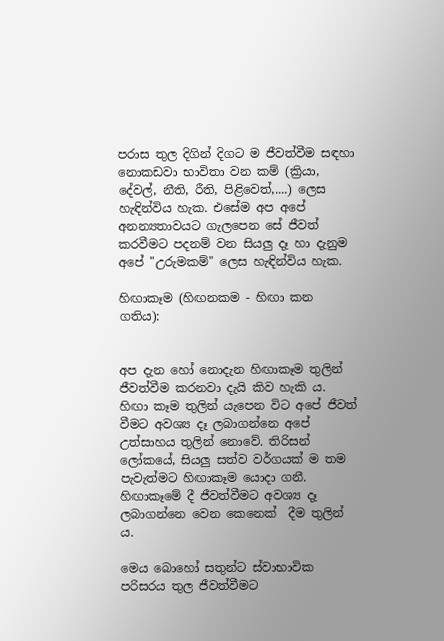පරාස තුල දිගින් දිගට ම ජීවත්වීම සඳහා නොකඩවා භාවිතා වන කම් (ක්‍රියා, දේවල්, නීති, රීති, පිළිවෙත්,....) ලෙස හැඳින්විය හැක. එසේම අප අපේ අනන්‍යතාවයට ගැලපෙන සේ ජීවත් කරවීමට පදනම් වන සියලු දෑ හා දැනුම අපේ "උරුමකම්" ලෙස හැඳින්විය හැක.

හිඟාකෑම (හිඟනකම - හිඟා කන ගතිය):


අප දැන හෝ නොදැන හිඟාකෑම තුලින් ජීවත්වීම කරනවා දැයි කිව හැකි ය. හිඟා කෑම තුලින් යැපෙන විට අපේ ජීවත් වීමට අවශ්‍ය දෑ ලබාගන්නෙ අපේ උත්සාහය තුලින් නොවේ. තිරිසන් ලෝකයේ, සියලු සත්ව වර්ගයක් ම තම පැවැත්මට හිඟාකෑම යොදා ගනී. හිඟාකෑමේ දී ජීවත්වීමට අවශ්‍ය දෑ ලබාගන්නෙ වෙන කෙනෙක්  දීම තුලින් ය.

මෙය බොහෝ සතුන්ට ස්වාභාවික පරිසරය තුල ජීවත්වීමට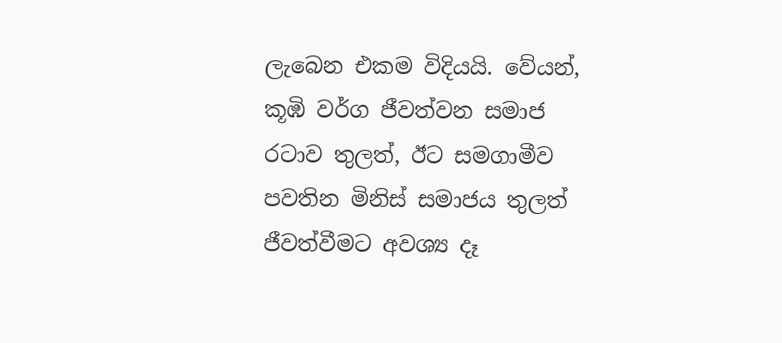ලැබෙන එකම විදියයි. වේයන්, කූඹි වර්ග ජීවත්වන සමාජ රටාව තුලත්, ඊට සමගාමීව පවතින මිනිස් සමාජය තුලත් ජීවත්වීමට අවශ්‍ය දෑ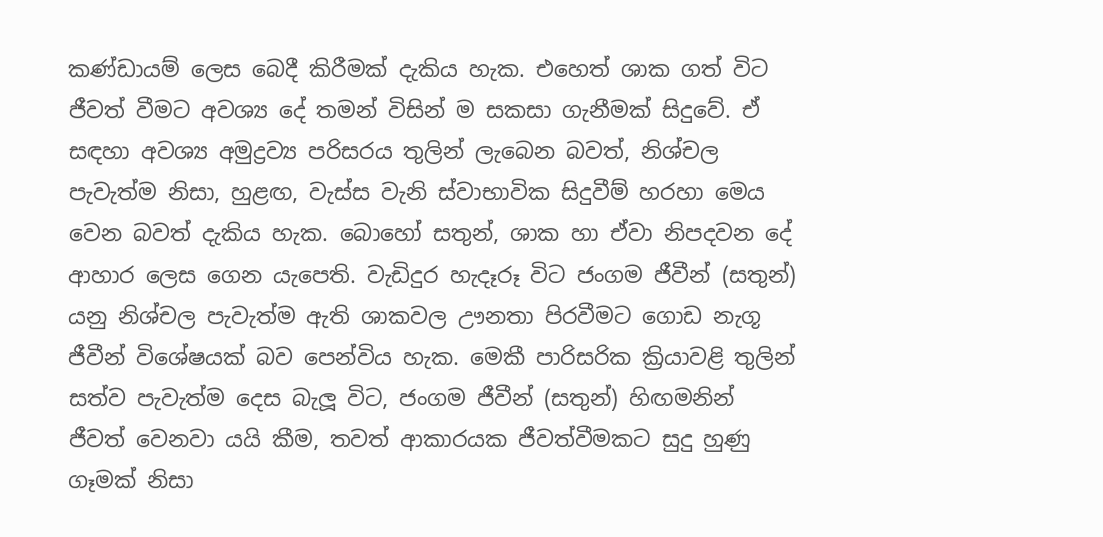කණ්ඩායම් ලෙස බෙදී කිරීමක් දැකිය හැක. එහෙත් ශාක ගත් විට ජීවත් වීමට අවශ්‍ය දේ තමන් විසින් ම සකසා ගැනීමක් සිදුවේ. ඒ සඳහා අවශ්‍ය අමුද්‍රව්‍ය පරිසරය තුලින් ලැබෙන බවත්, නිශ්චල පැවැත්ම නිසා, හුළඟ, වැස්ස වැනි ස්වාභාවික සිදුවීම් හරහා මෙය වෙන බවත් දැකිය හැක. බොහෝ සතුන්, ශාක හා ඒවා නිපදවන දේ ආහාර ලෙස ගෙන යැපෙති. වැඩිදුර හැදෑරූ විට ජංගම ජීවීන් (සතුන්) යනු නිශ්චල පැවැත්ම ඇති ශාකවල ඌනතා පිරවීමට ගොඩ නැගූ ජීවීන් විශේෂයක් බව පෙන්විය හැක. මෙකී පාරිසරික ක්‍රියාවළි තුලින් සත්ව පැවැත්ම දෙස බැලූ විට, ජංගම ජීවීන් (සතුන්) හිඟමනින් ජීවත් වෙනවා යයි කීම, තවත් ආකාරයක ජීවත්වීමකට සුදු හුණු ගෑමක් නිසා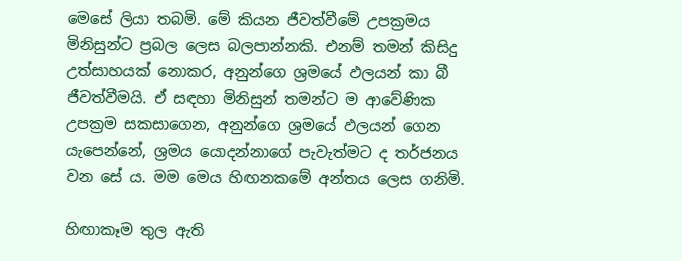මෙසේ ලියා තබමි. මේ කියන ජීවත්වීමේ උපක්‍රමය මිනිසුන්ට ප්‍රබල ලෙස බලපාන්නකි. එනම් තමන් කිසිදු උත්සාහයක් නොකර, අනුන්ගෙ ශ්‍රමයේ ඵලයන් කා බී ජීවත්වීමයි. ඒ සඳහා මිනිසුන් තමන්ට ම ආවේණික උපක්‍රම සකසාගෙන, අනුන්ගෙ ශ්‍රමයේ ඵලයන් ගෙන යැපෙන්නේ, ශ්‍රමය යොදන්නාගේ පැවැත්මට ද තර්ජනය වන සේ ය. මම මෙය හිඟනකමේ අන්තය ලෙස ගනිමි.

හිඟාකෑම තුල ඇති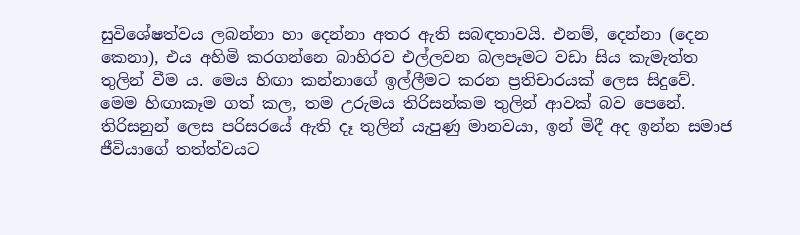සුවිශේෂත්වය ලබන්නා හා දෙන්නා අතර ඇති සබඳතාවයි. එනම්, දෙන්නා (දෙන කෙනා), එය අහිමි කරගන්නෙ බාහිරව එල්ලවන බලපෑමට වඩා සිය කැමැත්ත තුලින් වීම ය. මෙය හිඟා කන්නාගේ ඉල්ලීමට කරන ප්‍රතිචාරයක් ලෙස සිදුවේ. මෙම හිඟාකෑම ගත් කල, තම උරුමය තිරිසන්කම තුලින් ආවක් බව පෙනේ. තිරිසනුන් ලෙස පරිසරයේ ඇති දෑ තුලින් යැපුණු මානවයා, ඉන් මිදී අද ඉන්න සමාජ ජීවියාගේ තත්ත්වයට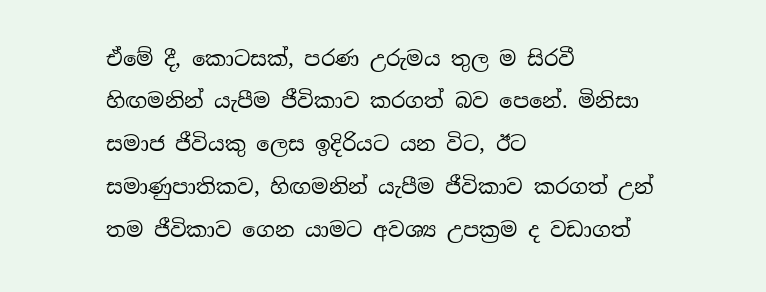ඒමේ දී, කොටසක්, පරණ උරුමය තුල ම සිරවී හිඟමනින් යැපීම ජීවිකාව කරගත් බව පෙනේ. මිනිසා සමාජ ජීවියකු ලෙස ඉදිරියට යන විට, ඊට සමාණුපාතිකව, හිඟමනින් යැපීම ජීවිකාව කරගත් උන් තම ජීවිකාව ගෙන යාමට අවශ්‍ය උපක්‍රම ද වඩාගත්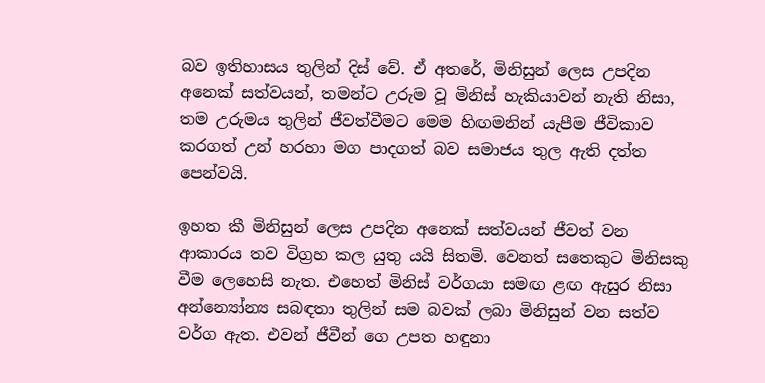බව ඉතිහාසය තුලින් දිස් වේ. ඒ අතරේ, මිනිසුන් ලෙස උපදින අනෙක් සත්වයන්, තමන්ට උරුම වූ මිනිස් හැකියාවන් නැති නිසා, තම උරුමය තුලින් ජීවත්වීමට මෙම හිඟමනින් යැපීම ජීවිකාව කරගත් උන් හරහා මග පාදගත් බව සමාජය තුල ඇති දත්ත පෙන්වයි.

ඉහත කී මිනිසුන් ලෙස උපදින අනෙක් සත්වයන් ජීවත් වන ආකාරය තව විග්‍රහ කල යුතු යයි සිතමි. වෙනත් සතෙකුට මිනිසකු වීම ලෙහෙසි නැත. එහෙත් මිනිස් වර්ගයා සමඟ ළඟ ඇසුර නිසා අන්න්‍යෝන්‍ය සබඳතා තුලින් සම බවක් ලබා මිනිසුන් වන සත්ව වර්ග ඇත. එවන් ජීවීන් ගෙ උපත හඳුනා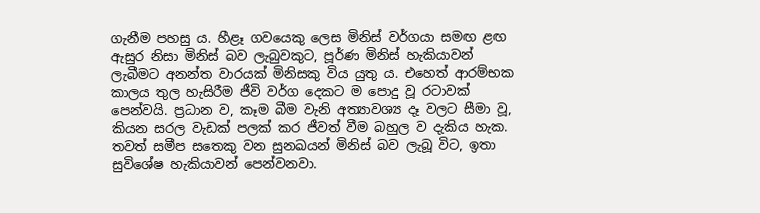ගැනීම පහසු ය. හීළෑ ගවයෙකු ලෙස මිනිස් වර්ගයා සමඟ ළඟ ඇසුර නිසා මිනිස් බව ලැබුවකුට, පූර්ණ මිනිස් හැකියාවන් ලැබීමට අනන්ත වාරයක් මිනිසකු විය යුතු ය. එහෙත් ආරම්භක කාලය තුල හැසිරීම ජීවි වර්ග දෙකට ම පොදු වූ රටාවක් පෙන්වයි. ප්‍රධාන ව, කෑම බීම වැනි අත්‍යාවශ්‍ය දෑ වලට සීමා වූ, කියන සරල වැඩක් පලක් කර ජීවත් වීම බහුල ව දැකිය හැක. තවත් සමීප සතෙකු වන සුනඛයන් මිනිස් බව ලැබූ විට, ඉතා සුවිශේෂ හැකියාවන් පෙන්වනවා.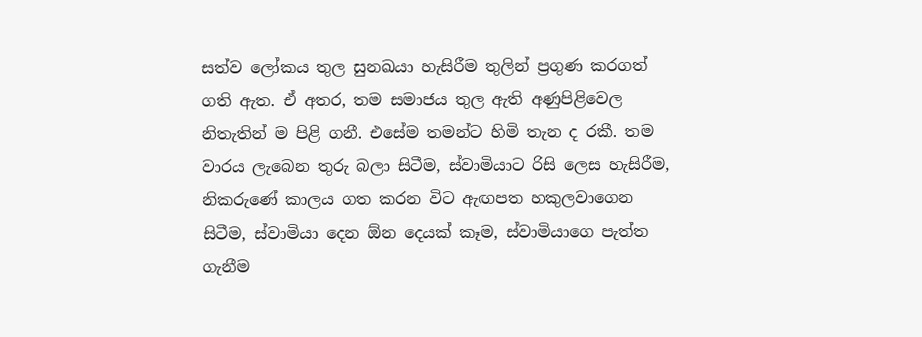සත්ව ලෝකය තුල සුනඛයා හැසිරීම තුලින් ප්‍රගුණ කරගත් ගති ඇත. ඒ අතර, තම සමාජය තුල ඇති අණුපිළිවෙල නිතැතින් ම පිළි ගනී. එසේම තමන්ට හිමි තැන ද රකී. තම වාරය ලැබෙන තුරු බලා සිටීම, ස්වාමියාට රිසි ලෙස හැසිරීම, නිකරුණේ කාලය ගත කරන විට ඇඟපත හකුලවාගෙන සිටීම, ස්වාමියා දෙන ඕන දෙයක් කෑම, ස්වාමියාගෙ පැත්ත ගැනීම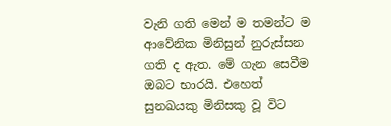වැනි ගති මෙන් ම තමන්ට ම ආවේනික මිනිසුන් නුරුස්සන ගති ද ඇත. මේ ගැන සෙවීම ඔබට භාරයි. එහෙත් සුනඛයකු මිනිසකු වූ විට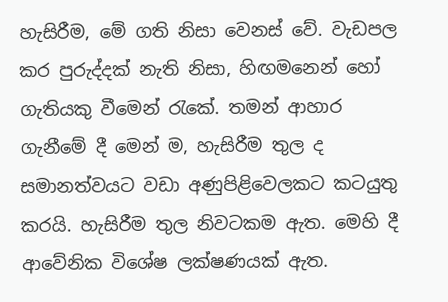හැසිරීම, මේ ගති නිසා වෙනස් වේ. වැඩපල කර පුරුද්දක් නැති නිසා, හිඟමනෙන් හෝ ගැතියකු වීමෙන් රැකේ. තමන් ආහාර ගැනීමේ දී මෙන් ම, හැසිරීම තුල ද සමානත්වයට වඩා අණුපිළිවෙලකට කටයුතු කරයි. හැසිරීම තුල නිවටකම ඇත. මෙහි දී ආවේනික විශේෂ ලක්ෂණයක් ඇත.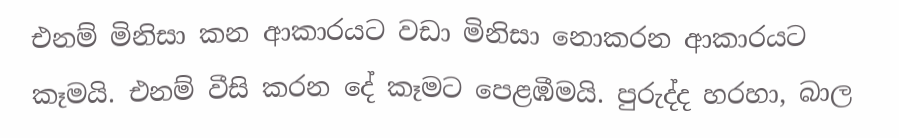එනම් මිනිසා කන ආකාරයට වඩා මිනිසා නොකරන ආකාරයට කෑමයි. එනම් වීසි කරන දේ කෑමට පෙළඹීමයි. පුරුද්ද හරහා, බාල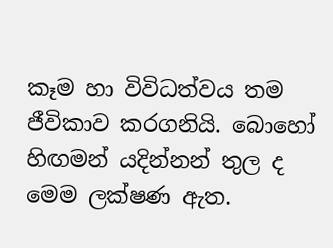කෑම හා විවිධත්වය තම ජීවිකාව කරගනියි. බොහෝ හිඟමන් යදින්නන් තුල ද මෙම ලක්ෂණ ඇත.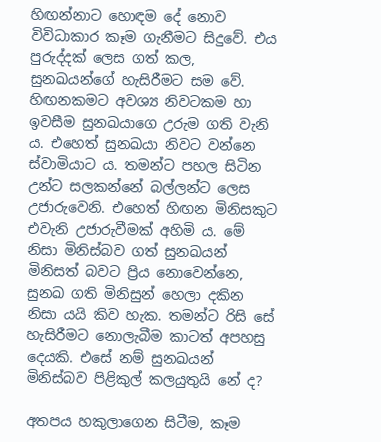හිඟන්නාට හොඳම දේ නොව විවිධාකාර කෑම ගැනීමට සිදුවේ. එය පුරුද්දක් ලෙස ගත් කල, සුනඛයන්ගේ හැසිරීමට සම වේ. හිඟනකමට අවශ්‍ය නිවටකම හා ඉවසීම සුනඛයාගෙ උරුම ගති වැනි ය. එහෙත් සුනඛයා නිවට වන්නෙ ස්වාමියාට ය. තමන්ට පහල සිටින උන්ට සලකන්නේ බල්ලන්ට ලෙස උජාරුවෙනි. එහෙත් හිඟන මිනිසකුට එවැනි උජාරුවීමක් අහිමි ය. මේ නිසා මිනිස්බව ගත් සුනඛයන් මිනිසත් බවට ප්‍රිය නොවෙන්නෙ, සුනඛ ගති මිනිසුන් හෙලා දකින නිසා යයි කිව හැක. තමන්ට රිසි සේ හැසිරීමට නොලැබීම කාටත් අපහසු දෙයකි. එසේ නම් සුනඛයන් මිනිස්බව පිළිකුල් කලයුතුයි නේ ද?

අතපය හකුලාගෙන සිටීම, කෑම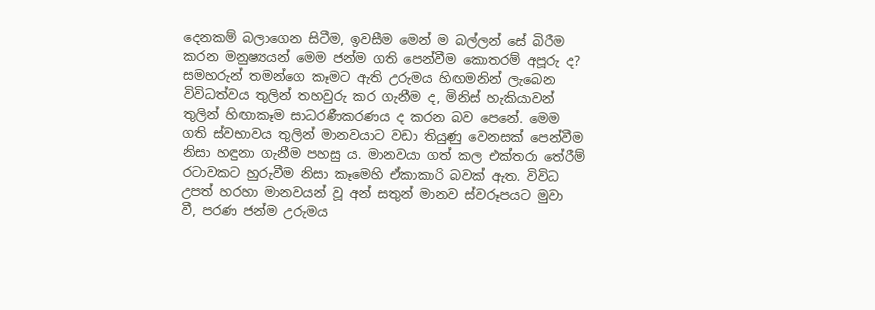දෙනකම් බලාගෙන සිටීම, ඉවසීම මෙන් ම බල්ලන් සේ බිරීම කරන මනුෂ්‍යයන් මෙම ජන්ම ගති පෙන්වීම කොතරම් අපූරු ද? සමහරුන් තමන්ගෙ කෑමට ඇති උරුමය හිඟමනින් ලැබෙන විවිධත්වය තුලින් තහවුරු කර ගැනීම ද, මිනිස් හැකියාවන් තුලින් හිඟාකෑම සාධරණීකරණය ද කරන බව පෙනේ. මෙම ගති ස්වභාවය තුලින් මානවයාට වඩා තියුණු වෙනසක් පෙන්වීම නිසා හඳුනා ගැනීම පහසු ය. මානවයා ගත් කල එක්තරා තේරීම් රටාවකට හුරුවීම නිසා කෑමෙහි ඒකාකාරි බවක් ඇත. විවිධ උපත් හරහා මානවයන් වූ අන් සතුන් මානව ස්වරූපයට මුවා වී, පරණ ජන්ම උරුමය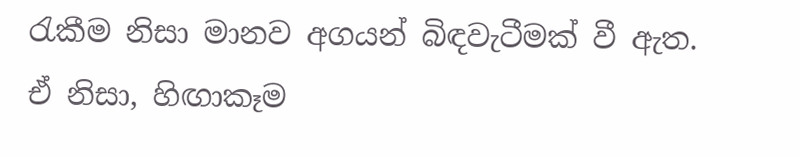රැකීම නිසා මානව අගයන් බිඳවැටීමක් වී ඇත. ඒ නිසා, හිඟාකෑම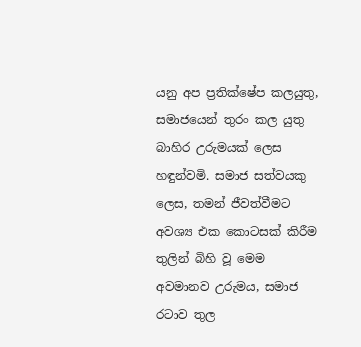යනු අප ප්‍රතික්ෂේප කලයුතු, සමාජයෙන් තුරං කල යුතු බාහිර උරුමයක් ලෙස හඳුන්වමි. සමාජ සත්වයකු ලෙස, තමන් ජීවත්වීමට අවශ්‍ය එක කොටසක් කිරීම තුලින් බිහි වූ මෙම අවමානව උරුමය, සමාජ රටාව තුල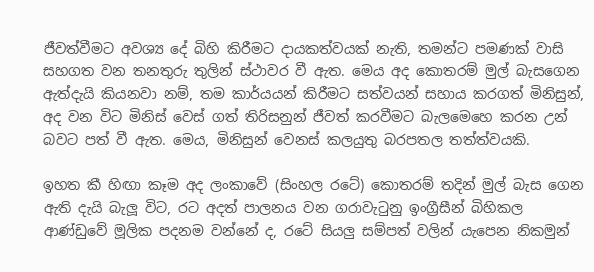ජීවත්වීමට අවශ්‍ය දේ බිහි කිරීමට දායකත්වයක් නැති, තමන්ට පමණක් වාසි සහගත වන තනතුරු තුලින් ස්ථාවර වී ඇත. මෙය අද කොතරම් මුල් බැසගෙන ඇත්දැයි කියනවා නම්, තම කාර්යයන් කිරීමට සත්වයන් සහාය කරගත් මිනිසුන්, අද වන විට මිනිස් වෙස් ගත් තිරිසනුන් ජීවත් කරවීමට බැලමෙහෙ කරන උන් බවට පත් වී ඇත. මෙය, මිනිසුන් වෙනස් කලයුතු බරපතල තත්ත්වයකි.

ඉහත කී හිඟා කෑම අද ලංකාවේ (සිංහල රටේ) කොතරම් තදින් මුල් බැස ගෙන ඇති දැයි බැලූ විට, රට අදත් පාලනය වන ගරාවැටුනු ඉංග්‍රීසීන් බිහිකල ආණ්ඩුවේ මූලික පදනම වන්නේ ද, රටේ සියලු සම්පත් වලින් යැපෙන නිකමුන්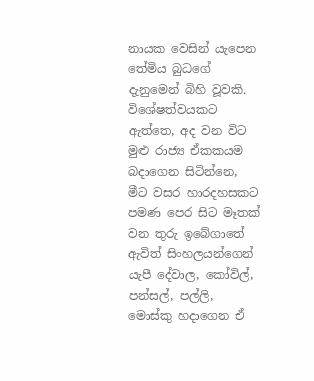නායක වෙසින් යැපෙන තේමිය බුධගේ දැනුමෙන් බිහි වූවකි. විශේෂත්වයකට ඇත්තෙ, අද වන විට මුළු රාජ්‍ය ඒකකයම බදාගෙන සිටින්නෙ, මීට වසර හාරදහසකට පමණ පෙර සිට මෑතක් වන තුරු ඉබේගාතේ ඇවිත් සිංහලයන්ගෙන් යැපී දේවාල, කෝවිල්, පන්සල්, පල්ලි, මොස්කු හදාගෙන ඒ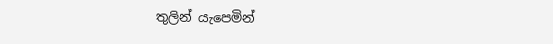තුලින් යැපෙමින්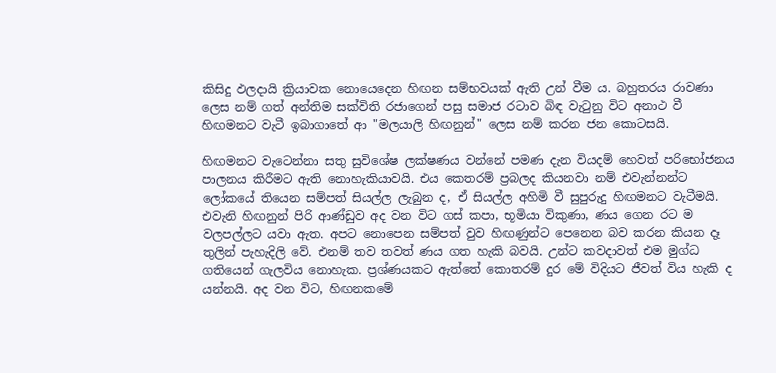කිසිදු ඵලදායි ක්‍රියාවක නොයෙදෙන හිඟන සම්භවයක් ඇති උන් වීම ය. බහුතරය රාවණා ලෙස නම් ගත් අන්තිම සක්විති රජාගෙන් පසු සමාජ රටාව බිඳ වැටුනු විට අනාථ වී හිඟමනට වැටී ඉබාගාතේ ආ "මලයාලි හිඟනුන්" ලෙස නම් කරන ජන කොටසයි.

හිඟමනට වැටෙන්නා සතු සුවිශේෂ ලක්ෂණය වන්නේ පමණ දැන වියදම් හෙවත් පරිභෝජනය පාලනය කිරීමට ඇති නොහැකියාවයි. එය කෙතරම් ප්‍රබලද කියනවා නම් එවැන්නන්ට ලෝකයේ තියෙන සම්පත් සියල්ල ලැබුන ද, ඒ සියල්ල අහිමි වී සුපුරුදු හිඟමනට වැටීමයි. එවැනි හිඟනුන් පිරි ආණ්ඩුව අද වන විට ගස් කපා, භූමියා විකුණා, ණය ගෙන රට ම වලපල්ලට යවා ඇත. අපට නොපෙන සම්පත් වුව හිඟණුන්ට පෙනෙන බව කරන කියන දෑ තුලින් පැහැදිලි වේ. එනම් තව තවත් ණය ගත හැකි බවයි. උන්ට කවදාවත් එම මුග්ධ ගතියෙන් ගැලවිය නොහැක. ප්‍රශ්ණයකට ඇත්තේ කොතරම් දුර මේ විදියට ජීවත් විය හැකි ද යන්නයි. අද වන විට, හිඟනකමේ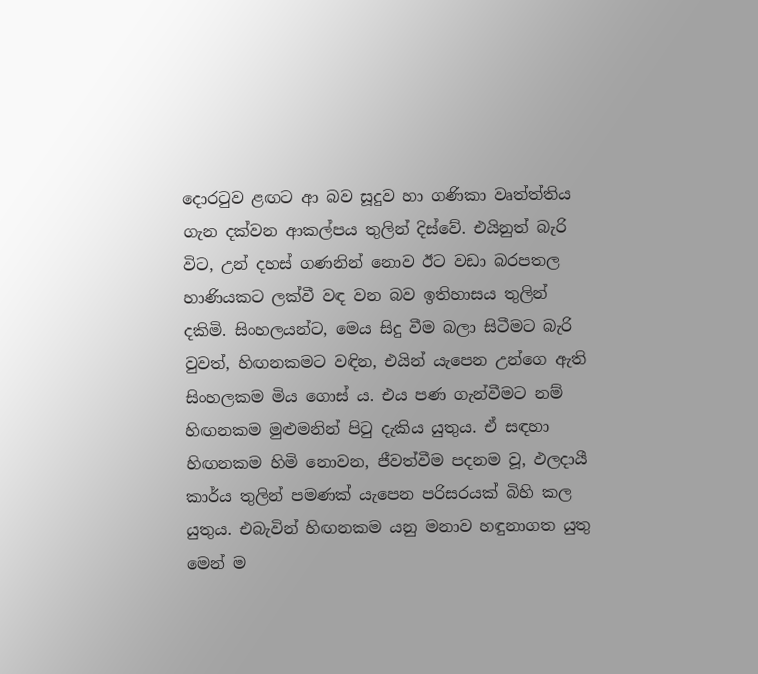දොරටුව ළඟට ආ බව සූදුව හා ගණිකා වෘත්ත්තිය ගැන දක්වන ආකල්පය තුලින් දිස්වේ. එයිනුත් බැරි විට, උන් දහස් ගණනින් නොව ඊට වඩා බරපතල හාණියකට ලක්වී වඳ වන බව ඉතිහාසය තුලින් දකිමි. සිංහලයන්ට, මෙය සිදු වීම බලා සිටීමට බැරි වුවත්, හිඟනකමට වඳින, එයින් යැපෙන උන්ගෙ ඇති සිංහලකම මිය ගොස් ය. එය පණ ගැන්වීමට නම් හිඟනකම මුළුමනින් පිටු දැකිය යුතුය. ඒ සඳහා හිඟනකම හිමි නොවන, ජීවත්වීම පදනම වූ, ඵලදායී කාර්ය තුලින් පමණක් යැපෙන පරිසරයක් බිහි කල යුතුය. එබැවින් හිඟනකම යනු මනාව හඳුනාගත යුතු මෙන් ම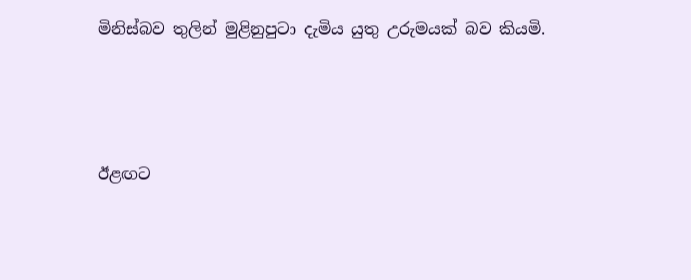මිනිස්බව තුලින් මුළිනුපුටා දැමිය යුතු උරුමයක් බව කියමි.



ඊළඟට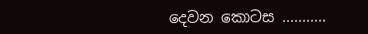දෙවන කොටස ...........